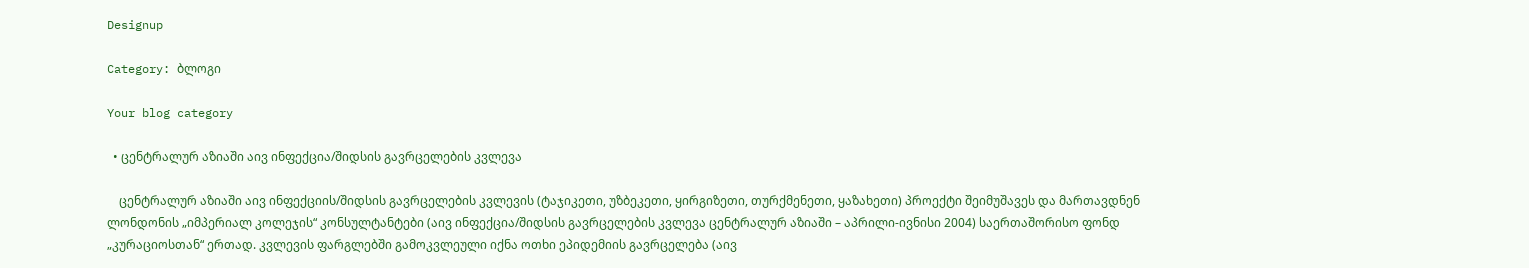Designup

Category: ბლოგი

Your blog category

  • ცენტრალურ აზიაში აივ ინფექცია/შიდსის გავრცელების კვლევა

    ცენტრალურ აზიაში აივ ინფექციის/შიდსის გავრცელების კვლევის (ტაჯიკეთი, უზბეკეთი, ყირგიზეთი, თურქმენეთი, ყაზახეთი) პროექტი შეიმუშავეს და მართავდნენ ლონდონის „იმპერიალ კოლეჯის“ კონსულტანტები (აივ ინფექცია/შიდსის გავრცელების კვლევა ცენტრალურ აზიაში – აპრილი-ივნისი 2004) საერთაშორისო ფონდ „კურაციოსთან“ ერთად. კვლევის ფარგლებში გამოკვლეული იქნა ოთხი ეპიდემიის გავრცელება (აივ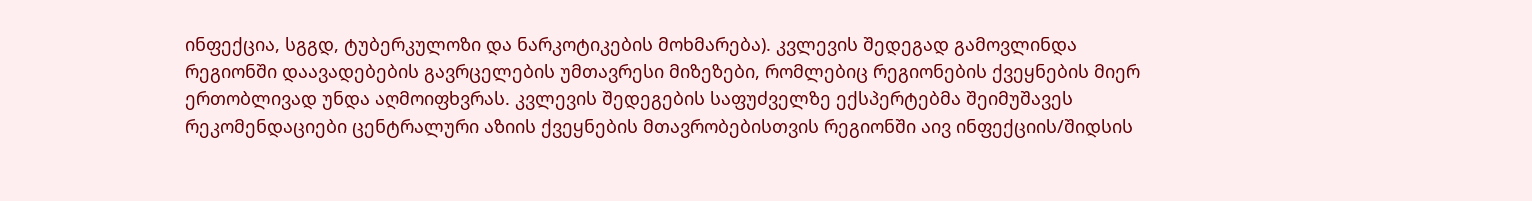ინფექცია, სგგდ, ტუბერკულოზი და ნარკოტიკების მოხმარება). კვლევის შედეგად გამოვლინდა რეგიონში დაავადებების გავრცელების უმთავრესი მიზეზები, რომლებიც რეგიონების ქვეყნების მიერ ერთობლივად უნდა აღმოიფხვრას. კვლევის შედეგების საფუძველზე ექსპერტებმა შეიმუშავეს რეკომენდაციები ცენტრალური აზიის ქვეყნების მთავრობებისთვის რეგიონში აივ ინფექციის/შიდსის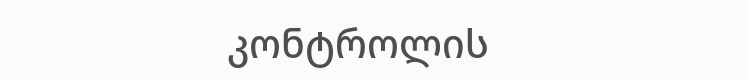კონტროლის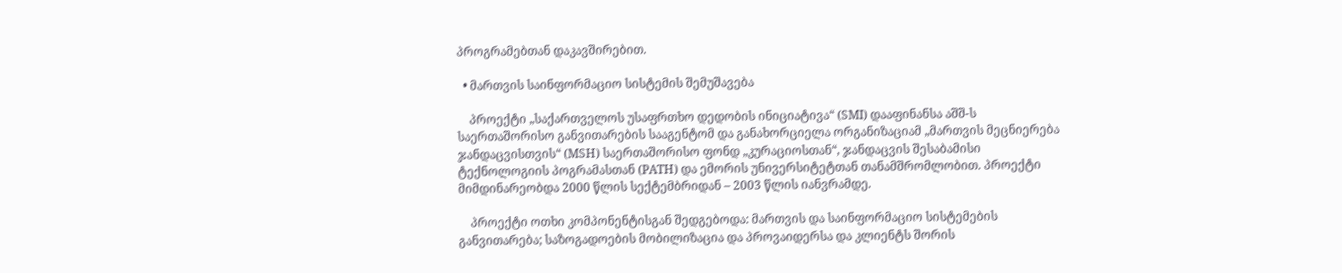პროგრამებთან დაკავშირებით.

  • მართვის საინფორმაციო სისტემის შემუშავება

    პროექტი „საქართველოს უსაფრთხო დედობის ინიციატივა“ (SMI) დააფინანსა აშშ-ს საერთაშორისო განვითარების სააგენტომ და განახორციელა ორგანიზაციამ „მართვის მეცნიერება ჯანდაცვისთვის“ (MSH) საერთაშორისო ფონდ „კურაციოსთან“, ჯანდაცვის შესაბამისი ტექნოლოგიის პოგრამასთან (PATH) და ემორის უნივერსიტეტთან თანამშრომლობით. პროექტი მიმდინარეობდა 2000 წლის სექტემბრიდან – 2003 წლის იანვრამდე.

    პროექტი ოთხი კომპონენტისგან შედგებოდა: მართვის და საინფორმაციო სისტემების განვითარება; საზოგადოების მობილიზაცია და პროვაიდერსა და კლიენტს შორის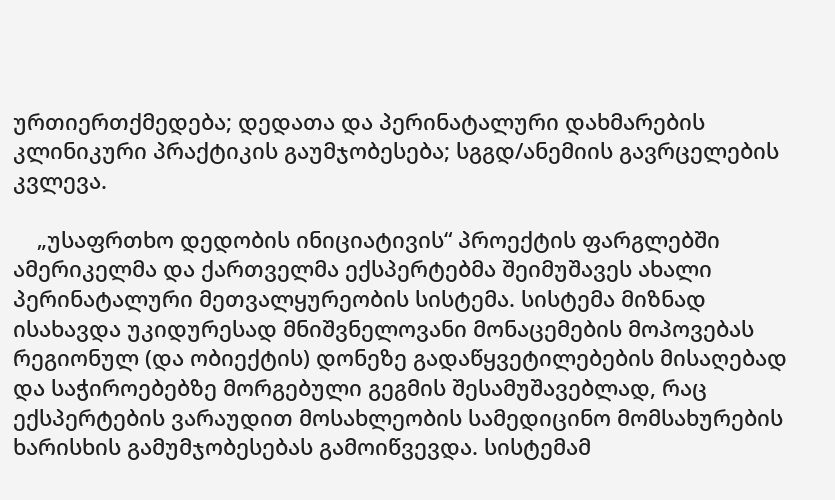ურთიერთქმედება; დედათა და პერინატალური დახმარების კლინიკური პრაქტიკის გაუმჯობესება; სგგდ/ანემიის გავრცელების კვლევა.

    „უსაფრთხო დედობის ინიციატივის“ პროექტის ფარგლებში ამერიკელმა და ქართველმა ექსპერტებმა შეიმუშავეს ახალი პერინატალური მეთვალყურეობის სისტემა. სისტემა მიზნად ისახავდა უკიდურესად მნიშვნელოვანი მონაცემების მოპოვებას რეგიონულ (და ობიექტის) დონეზე გადაწყვეტილებების მისაღებად და საჭიროებებზე მორგებული გეგმის შესამუშავებლად, რაც ექსპერტების ვარაუდით მოსახლეობის სამედიცინო მომსახურების ხარისხის გამუმჯობესებას გამოიწვევდა. სისტემამ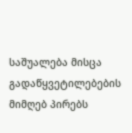საშუალება მისცა გადაწყვეტილებების მიმღებ პირებს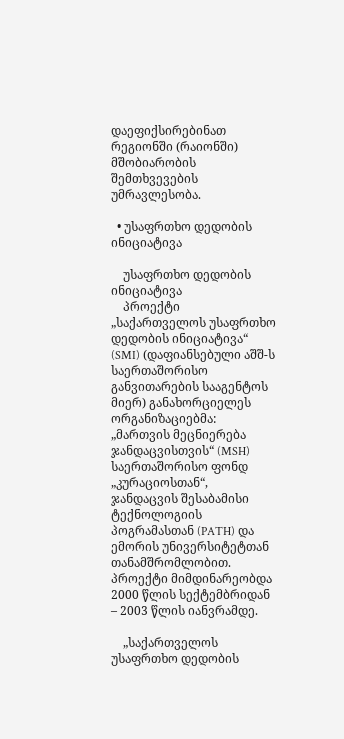დაეფიქსირებინათ რეგიონში (რაიონში) მშობიარობის შემთხვევების უმრავლესობა.

  • უსაფრთხო დედობის ინიციატივა

    უსაფრთხო დედობის ინიციატივა
    პროექტი „საქართველოს უსაფრთხო დედობის ინიციატივა“ (SMI) (დაფიანსებული აშშ-ს საერთაშორისო განვითარების სააგენტოს მიერ) განახორციელეს ორგანიზაციებმა: „მართვის მეცნიერება ჯანდაცვისთვის“ (MSH) საერთაშორისო ფონდ „კურაციოსთან“, ჯანდაცვის შესაბამისი ტექნოლოგიის პოგრამასთან (PATH) და ემორის უნივერსიტეტთან თანამშრომლობით. პროექტი მიმდინარეობდა 2000 წლის სექტემბრიდან – 2003 წლის იანვრამდე.

    „საქართველოს უსაფრთხო დედობის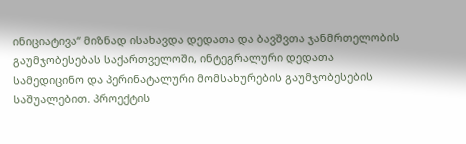ინიციატივა“ მიზნად ისახავდა დედათა და ბავშვთა ჯანმრთელობის გაუმჯობესებას საქართველოში, ინტეგრალური დედათა სამედიცინო და პერინატალური მომსახურების გაუმჯობესების საშუალებით. პროექტის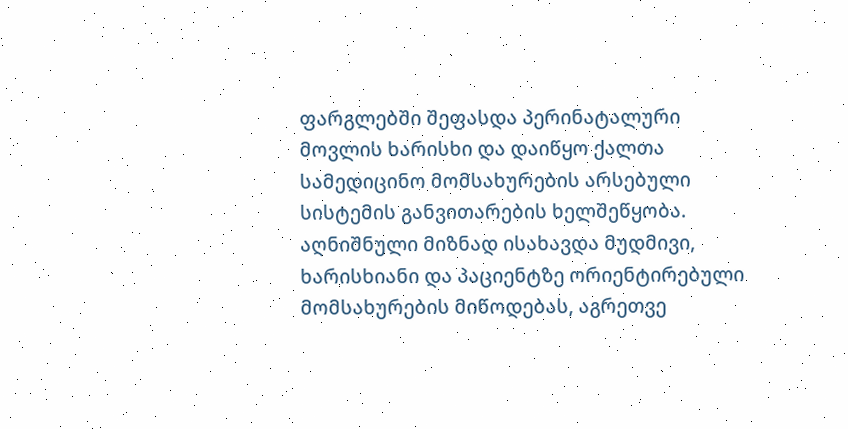ფარგლებში შეფასდა პერინატალური მოვლის ხარისხი და დაიწყო ქალთა სამედიცინო მომსახურების არსებული სისტემის განვითარების ხელშეწყობა. აღნიშნული მიზნად ისახავდა მუდმივი, ხარისხიანი და პაციენტზე ორიენტირებული მომსახურების მიწოდებას, აგრეთვე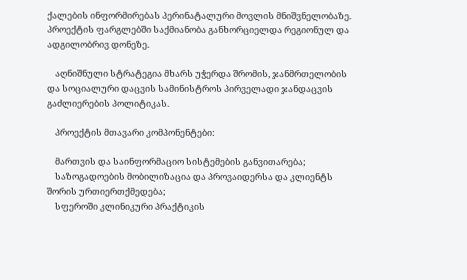ქალების ინფორმირებას პერინატალური მოვლის მნიშვნელობაზე. პროექტის ფარგლებში საქმიანობა განხორციელდა რეგიონულ და ადგილობრივ დონეზე.

    აღნიშნული სტრატეგია მხარს უჭერდა შრომის, ჯანმრთელობის და სოციალური დაცვის სამინისტროს პირველადი ჯანდაცვის გაძლიერების პოლიტიკას.

    პროექტის მთავარი კომპონენტები:

    მართვის და საინფორმაციო სისტემების განვითარება;
    საზოგადოების მობილიზაცია და პროვაიდერსა და კლიენტს შორის ურთიერთქმედება;
    სფეროში კლინიკური პრაქტიკის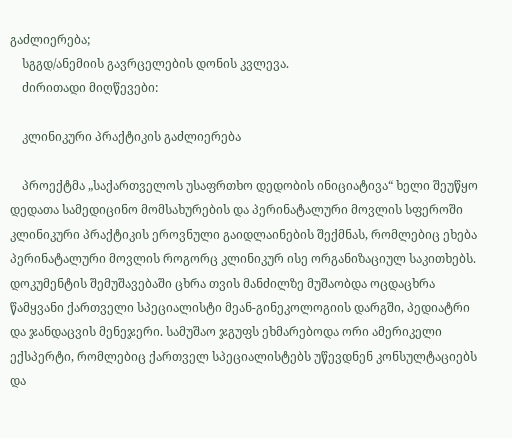გაძლიერება;
    სგგდ/ანემიის გავრცელების დონის კვლევა.
    ძირითადი მიღწევები:

    კლინიკური პრაქტიკის გაძლიერება

    პროექტმა „საქართველოს უსაფრთხო დედობის ინიციატივა“ ხელი შეუწყო დედათა სამედიცინო მომსახურების და პერინატალური მოვლის სფეროში კლინიკური პრაქტიკის ეროვნული გაიდლაინების შექმნას, რომლებიც ეხება პერინატალური მოვლის როგორც კლინიკურ ისე ორგანიზაციულ საკითხებს. დოკუმენტის შემუშავებაში ცხრა თვის მანძილზე მუშაობდა ოცდაცხრა წამყვანი ქართველი სპეციალისტი მეან-გინეკოლოგიის დარგში, პედიატრი და ჯანდაცვის მენეჯერი. სამუშაო ჯგუფს ეხმარებოდა ორი ამერიკელი ექსპერტი, რომლებიც ქართველ სპეციალისტებს უწევდნენ კონსულტაციებს და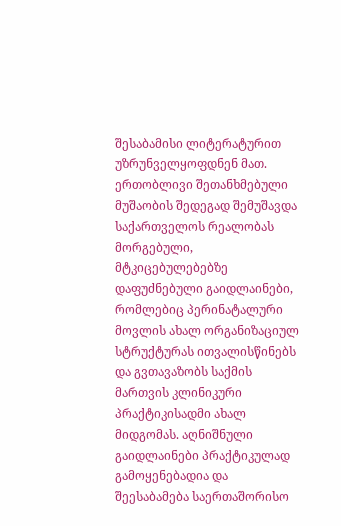შესაბამისი ლიტერატურით უზრუნველყოფდნენ მათ. ერთობლივი შეთანხმებული მუშაობის შედეგად შემუშავდა საქართველოს რეალობას მორგებული, მტკიცებულებებზე დაფუძნებული გაიდლაინები, რომლებიც პერინატალური მოვლის ახალ ორგანიზაციულ სტრუქტურას ითვალისწინებს და გვთავაზობს საქმის მართვის კლინიკური პრაქტიკისადმი ახალ მიდგომას. აღნიშნული გაიდლაინები პრაქტიკულად გამოყენებადია და შეესაბამება საერთაშორისო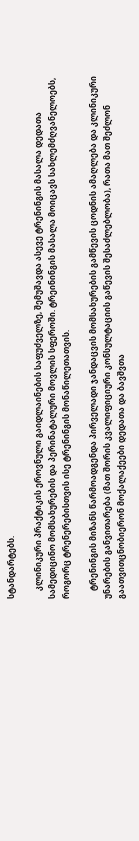სტანდარტებს.

    კლინიკური პრაქტიკის ეროვნული გაიდლაინების საფუძველზე, შემუშავდა ასევე ტრენინგის მასალა დედათა სამედიცინო მომსახურების და პერინატალური მოვლის სფეროში. ტრეინინგის მასალა მოიცავს სახლემძღვანელოებს, როგორც ტრენერებისთვის ისე ტრენინგის მონაწილეთათვის.

    ტრენინგის მიზანს წარმოადგენდა პირველადი ჯანდაცვის მომსახურების გამწევის ცოდნის ამაღლება და კლინიკური უნარების განვითარება (მათ შორის კვალიფიციური კონსულტაციის გაწევის შესაძლებლობა), რათა მათ შეძლონ გაათვითცნობიერონ მოქალაქეები დედათა და ბავშვთა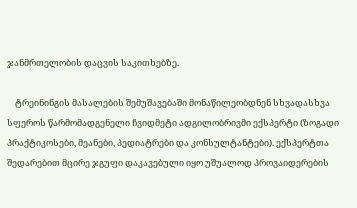ჯანმრთელობის დაცვის საკითხებზე.

    ტრეინინგის მასალების შემუშავებაში მონაწილეობდნენ სხვადასხვა სფეროს წარმომადგენელი ჩვიდმეტი ადგილობრივმი ექსპერტი (ზოგადი პრაქტიკოსები, მეანები, პედიატრები და კონსულტანტები). ექსპერტთა შედარებით მცირე ჯგუფი დაკავებული იყო უშუალოდ პროვაიდერების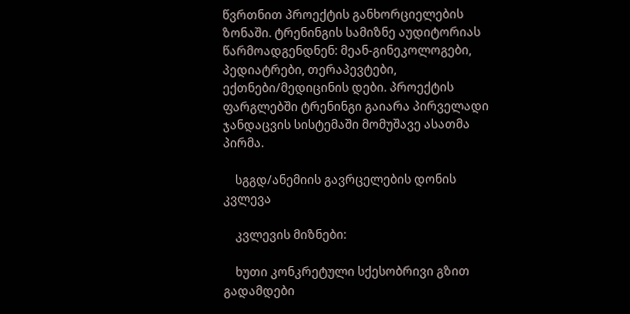წვრთნით პროექტის განხორციელების ზონაში. ტრენინგის სამიზნე აუდიტორიას წარმოადგენდნენ: მეან-გინეკოლოგები, პედიატრები, თერაპევტები, ექთნები/მედიცინის დები. პროექტის ფარგლებში ტრენინგი გაიარა პირველადი ჯანდაცვის სისტემაში მომუშავე ასათმა პირმა.

    სგგდ/ანემიის გავრცელების დონის კვლევა

    კვლევის მიზნები:

    ხუთი კონკრეტული სქესობრივი გზით გადამდები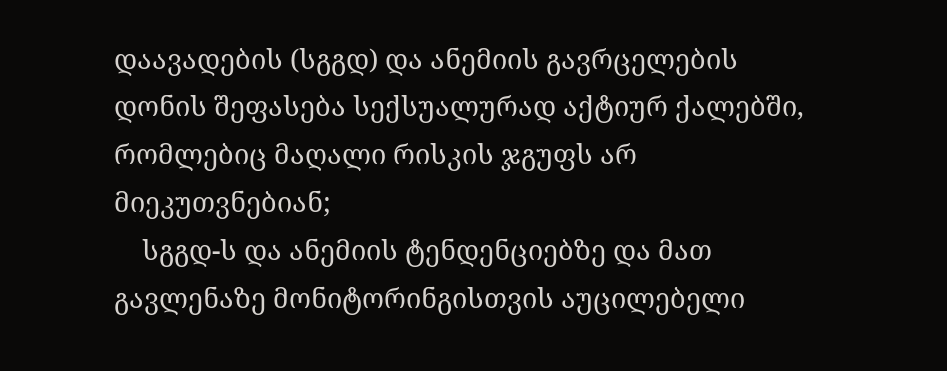დაავადების (სგგდ) და ანემიის გავრცელების დონის შეფასება სექსუალურად აქტიურ ქალებში, რომლებიც მაღალი რისკის ჯგუფს არ მიეკუთვნებიან;
    სგგდ-ს და ანემიის ტენდენციებზე და მათ გავლენაზე მონიტორინგისთვის აუცილებელი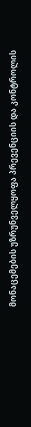მონაცემების უზრუნველყოფა პრევენციის და კონტროლის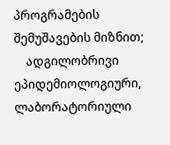პროგრამების შემუშავების მიზნით;
    ადგილობრივი ეპიდემიოლოგიური, ლაბორატორიული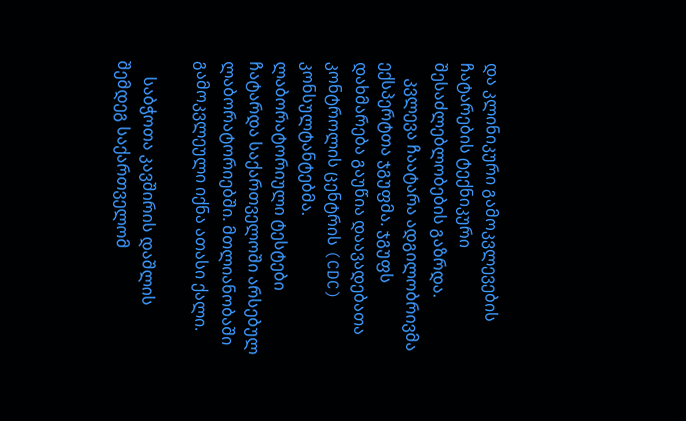და კლინიკური გამოკვლევების ჩატარების ტექნიკური შესაძლებლობების გაზრდა.
    კვლევა ჩაატარა ადგილობრივმა ექსპერტთა ჯგუფმა. ჯგუფს დახმარება გაუწია დაავადებათა კონტროლის ცენტრის (CDC) კონსულტანტებმა. ლაბორატორიული ტესტები ჩატარდა საქართველოში არსებულ ლაბორატორიებში. მთლიანობაში გამოკვლეული იქნა ათასი ქალი.

    საბჭოთა კავშირის დაშლის შემდეგ საქართველომ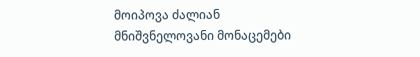მოიპოვა ძალიან მნიშვნელოვანი მონაცემები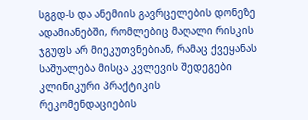სგგდ-ს და ანემიის გავრცელების დონეზე ადამიანებში, რომლებიც მაღალი რისკის ჯგუფს არ მიეკუთვნებიან, რამაც ქვეყანას საშუალება მისცა კვლევის შედეგები კლინიკური პრაქტიკის რეკომენდაციების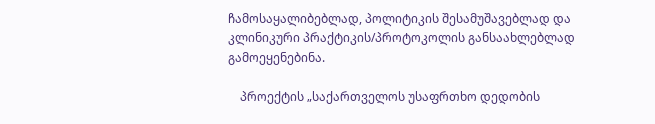ჩამოსაყალიბებლად, პოლიტიკის შესამუშავებლად და კლინიკური პრაქტიკის/პროტოკოლის განსაახლებლად გამოეყენებინა.

    პროექტის „საქართველოს უსაფრთხო დედობის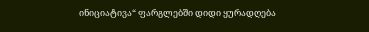ინიციატივა“ ფარგლებში დიდი ყურადღება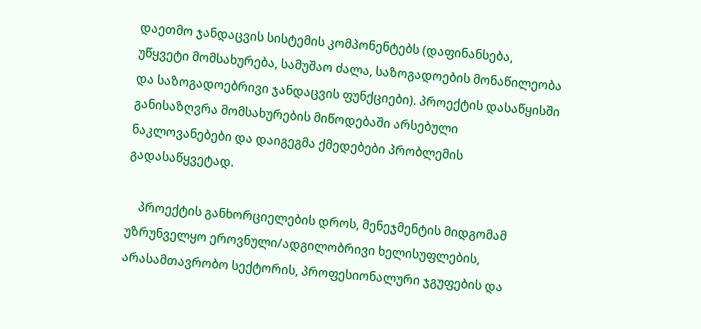დაეთმო ჯანდაცვის სისტემის კომპონენტებს (დაფინანსება, უწყვეტი მომსახურება, სამუშაო ძალა, საზოგადოების მონაწილეობა და საზოგადოებრივი ჯანდაცვის ფუნქციები). პროექტის დასაწყისში განისაზღვრა მომსახურების მიწოდებაში არსებული ნაკლოვანებები და დაიგეგმა ქმედებები პრობლემის გადასაწყვეტად.

    პროექტის განხორციელების დროს, მენეჯმენტის მიდგომამ უზრუნველყო ეროვნული/ადგილობრივი ხელისუფლების, არასამთავრობო სექტორის, პროფესიონალური ჯგუფების და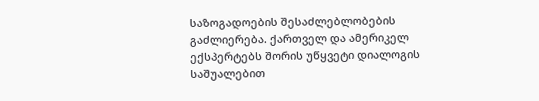საზოგადოების შესაძლებლობების გაძლიერება. ქართველ და ამერიკელ ექსპერტებს შორის უწყვეტი დიალოგის საშუალებით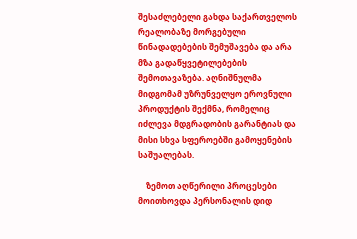შესაძლებელი გახდა საქართველოს რეალობაზე მორგებული წინადადებების შემუშავება და არა მზა გადაწყვეტილებების შემოთავაზება. აღნიშნულმა მიდგომამ უზრუნველყო ეროვნული პროდუქტის შექმნა, რომელიც იძლევა მდგრადობის გარანტიას და მისი სხვა სფეროებში გამოყენების საშუალებას.

    ზემოთ აღწერილი პროცესები მოითხოვდა პერსონალის დიდ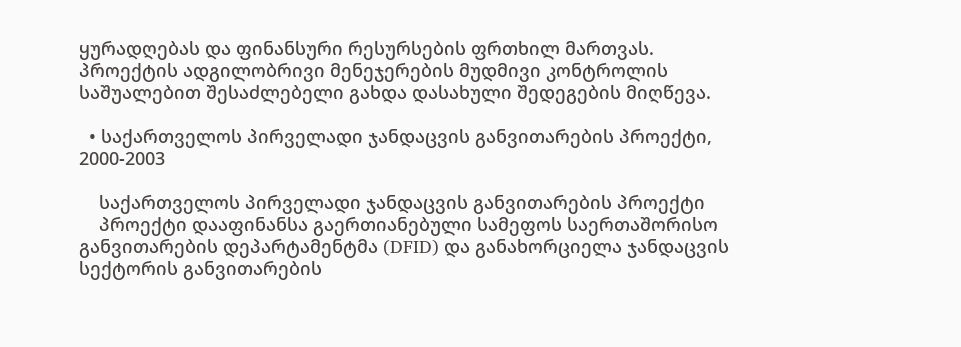ყურადღებას და ფინანსური რესურსების ფრთხილ მართვას. პროექტის ადგილობრივი მენეჯერების მუდმივი კონტროლის საშუალებით შესაძლებელი გახდა დასახული შედეგების მიღწევა.

  • საქართველოს პირველადი ჯანდაცვის განვითარების პროექტი, 2000-2003

    საქართველოს პირველადი ჯანდაცვის განვითარების პროექტი
    პროექტი დააფინანსა გაერთიანებული სამეფოს საერთაშორისო განვითარების დეპარტამენტმა (DFID) და განახორციელა ჯანდაცვის სექტორის განვითარების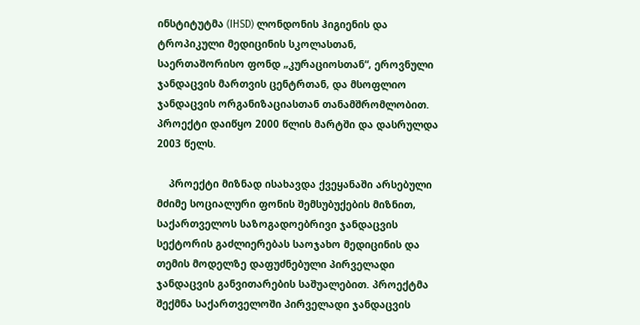ინსტიტუტმა (IHSD) ლონდონის ჰიგიენის და ტროპიკული მედიცინის სკოლასთან, საერთაშორისო ფონდ „კურაციოსთან“, ეროვნული ჯანდაცვის მართვის ცენტრთან, და მსოფლიო ჯანდაცვის ორგანიზაციასთან თანამშრომლობით. პროექტი დაიწყო 2000 წლის მარტში და დასრულდა 2003 წელს.

    პროექტი მიზნად ისახავდა ქვეყანაში არსებული მძიმე სოციალური ფონის შემსუბუქების მიზნით, საქართველოს საზოგადოებრივი ჯანდაცვის სექტორის გაძლიერებას საოჯახო მედიცინის და თემის მოდელზე დაფუძნებული პირველადი ჯანდაცვის განვითარების საშუალებით. პროექტმა შექმნა საქართველოში პირველადი ჯანდაცვის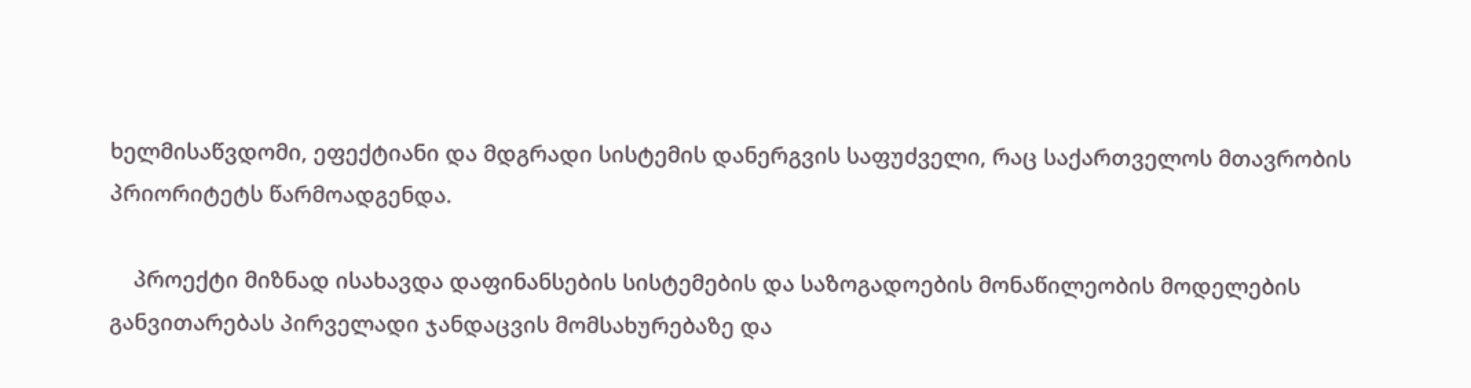ხელმისაწვდომი, ეფექტიანი და მდგრადი სისტემის დანერგვის საფუძველი, რაც საქართველოს მთავრობის პრიორიტეტს წარმოადგენდა.

    პროექტი მიზნად ისახავდა დაფინანსების სისტემების და საზოგადოების მონაწილეობის მოდელების განვითარებას პირველადი ჯანდაცვის მომსახურებაზე და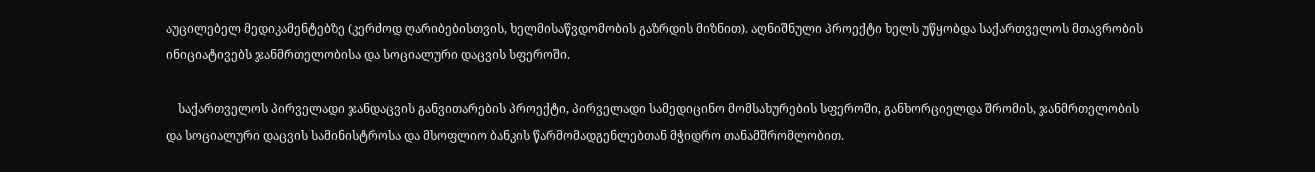აუცილებელ მედიკამენტებზე (კერძოდ ღარიბებისთვის, ხელმისაწვდომობის გაზრდის მიზნით). აღნიშნული პროექტი ხელს უწყობდა საქართველოს მთავრობის ინიციატივებს ჯანმრთელობისა და სოციალური დაცვის სფეროში.

    საქართველოს პირველადი ჯანდაცვის განვითარების პროექტი, პირველადი სამედიცინო მომსახურების სფეროში, განხორციელდა შრომის, ჯანმრთელობის და სოციალური დაცვის სამინისტროსა და მსოფლიო ბანკის წარმომადგენლებთან მჭიდრო თანამშრომლობით.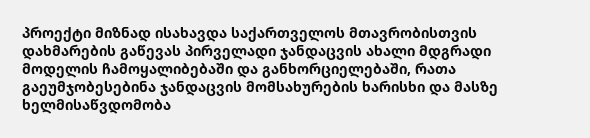პროექტი მიზნად ისახავდა საქართველოს მთავრობისთვის დახმარების გაწევას პირველადი ჯანდაცვის ახალი მდგრადი მოდელის ჩამოყალიბებაში და განხორციელებაში, რათა გაეუმჯობესებინა ჯანდაცვის მომსახურების ხარისხი და მასზე ხელმისაწვდომობა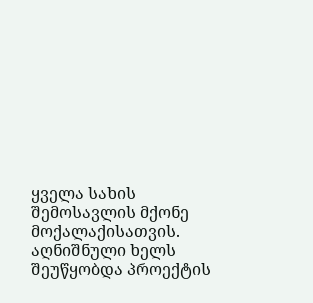ყველა სახის შემოსავლის მქონე მოქალაქისათვის. აღნიშნული ხელს შეუწყობდა პროექტის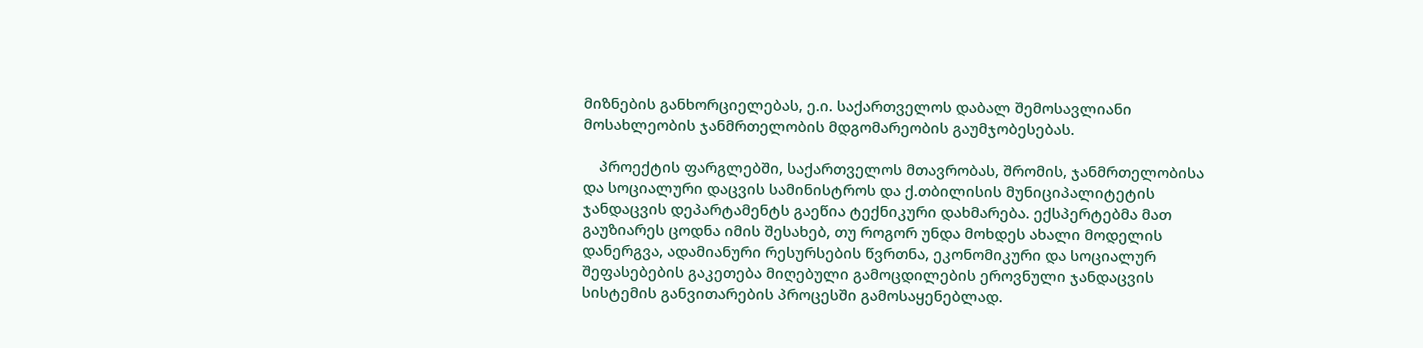მიზნების განხორციელებას, ე.ი. საქართველოს დაბალ შემოსავლიანი მოსახლეობის ჯანმრთელობის მდგომარეობის გაუმჯობესებას.

    პროექტის ფარგლებში, საქართველოს მთავრობას, შრომის, ჯანმრთელობისა და სოციალური დაცვის სამინისტროს და ქ.თბილისის მუნიციპალიტეტის ჯანდაცვის დეპარტამენტს გაეწია ტექნიკური დახმარება. ექსპერტებმა მათ გაუზიარეს ცოდნა იმის შესახებ, თუ როგორ უნდა მოხდეს ახალი მოდელის დანერგვა, ადამიანური რესურსების წვრთნა, ეკონომიკური და სოციალურ შეფასებების გაკეთება მიღებული გამოცდილების ეროვნული ჯანდაცვის სისტემის განვითარების პროცესში გამოსაყენებლად.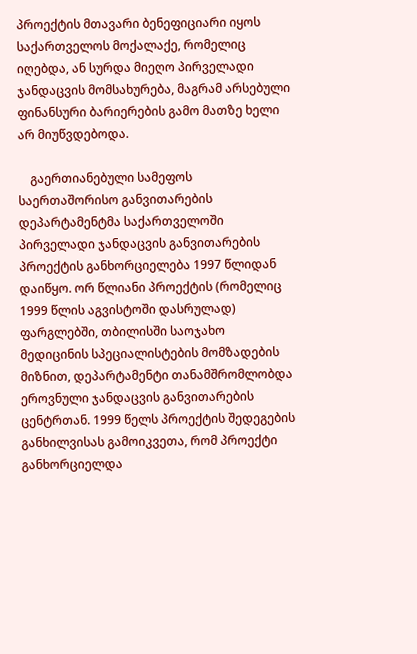პროექტის მთავარი ბენეფიციარი იყოს საქართველოს მოქალაქე, რომელიც იღებდა, ან სურდა მიეღო პირველადი ჯანდაცვის მომსახურება, მაგრამ არსებული ფინანსური ბარიერების გამო მათზე ხელი არ მიუწვდებოდა.

    გაერთიანებული სამეფოს საერთაშორისო განვითარების დეპარტამენტმა საქართველოში პირველადი ჯანდაცვის განვითარების პროექტის განხორციელება 1997 წლიდან დაიწყო. ორ წლიანი პროექტის (რომელიც 1999 წლის აგვისტოში დასრულად) ფარგლებში, თბილისში საოჯახო მედიცინის სპეციალისტების მომზადების მიზნით, დეპარტამენტი თანამშრომლობდა ეროვნული ჯანდაცვის განვითარების ცენტრთან. 1999 წელს პროექტის შედეგების განხილვისას გამოიკვეთა, რომ პროექტი განხორციელდა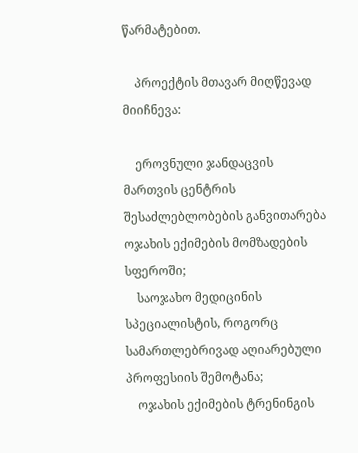წარმატებით.

    პროექტის მთავარ მიღწევად მიიჩნევა:

    ეროვნული ჯანდაცვის მართვის ცენტრის შესაძლებლობების განვითარება ოჯახის ექიმების მომზადების სფეროში;
    საოჯახო მედიცინის სპეციალისტის, როგორც სამართლებრივად აღიარებული პროფესიის შემოტანა;
    ოჯახის ექიმების ტრენინგის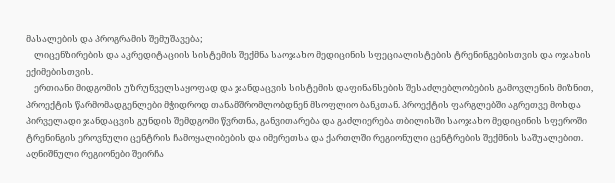მასალების და პროგრამის შემუშავება;
    ლიცენზირების და აკრედიტაციის სისტემის შექმნა საოჯახო მედიცინის სფეციალისტების ტრენინგებისთვის და ოჯახის ექიმებისთვის.
    ერთიანი მიდგომის უზრუნველსაყოფად და ჯანდაცვის სისტემის დაფინანსების შესაძლებლობების გამოვლენის მიზნით, პროექტის წარმომადგენლები მჭიდროდ თანამშრომლობდნენ მსოფლიო ბანკთან. პროექტის ფარგლებში აგრეთვე მოხდა პირველადი ჯანდაცვის გუნდის შემდგომი წვრთნა, განვითარება და გაძლიერება თბილისში საოჯახო მედიცინის სფეროში ტრენინგის ეროვნული ცენტრის ჩამოყალიბების და იმერეთსა და ქართლში რეგიონული ცენტრების შექმნის საშუალებით. აღნიშნული რეგიონები შეირჩა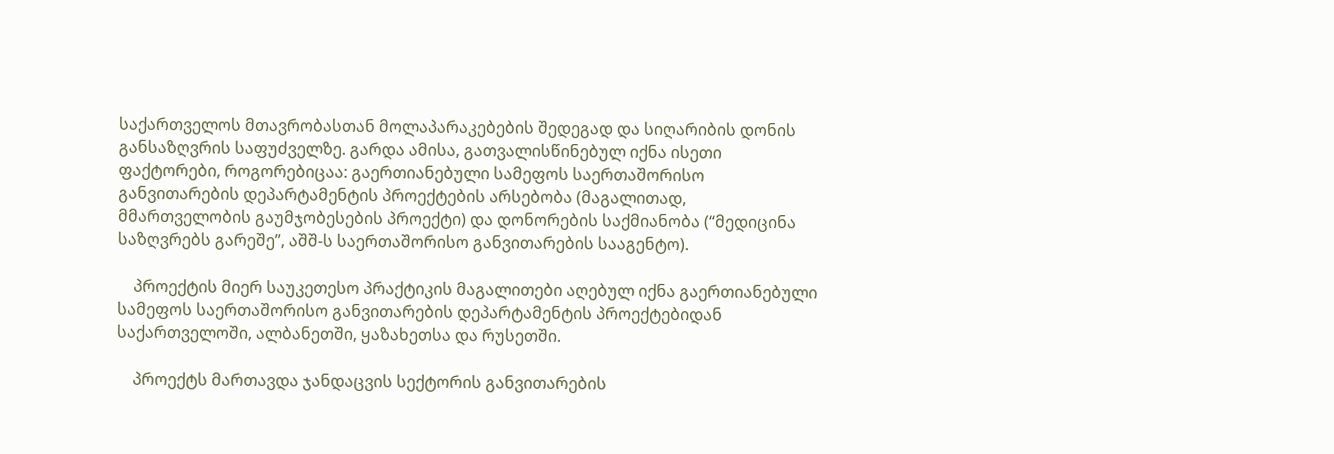საქართველოს მთავრობასთან მოლაპარაკებების შედეგად და სიღარიბის დონის განსაზღვრის საფუძველზე. გარდა ამისა, გათვალისწინებულ იქნა ისეთი ფაქტორები, როგორებიცაა: გაერთიანებული სამეფოს საერთაშორისო განვითარების დეპარტამენტის პროექტების არსებობა (მაგალითად, მმართველობის გაუმჯობესების პროექტი) და დონორების საქმიანობა (“მედიცინა საზღვრებს გარეშე”, აშშ-ს საერთაშორისო განვითარების სააგენტო).

    პროექტის მიერ საუკეთესო პრაქტიკის მაგალითები აღებულ იქნა გაერთიანებული სამეფოს საერთაშორისო განვითარების დეპარტამენტის პროექტებიდან საქართველოში, ალბანეთში, ყაზახეთსა და რუსეთში.

    პროექტს მართავდა ჯანდაცვის სექტორის განვითარების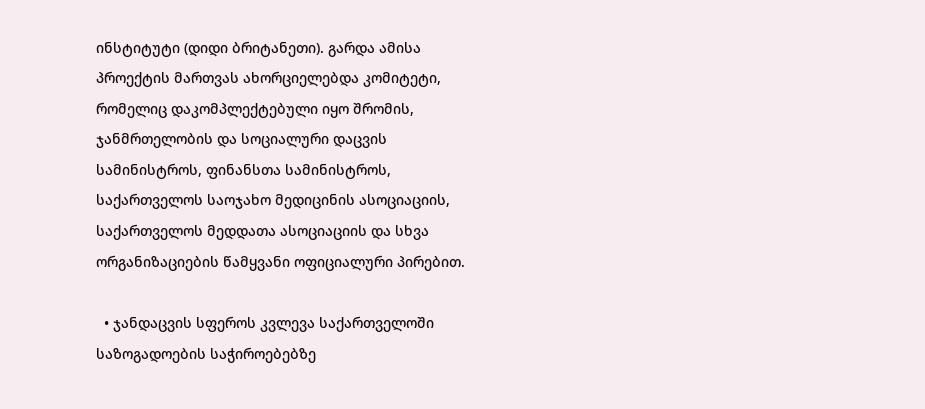ინსტიტუტი (დიდი ბრიტანეთი). გარდა ამისა პროექტის მართვას ახორციელებდა კომიტეტი, რომელიც დაკომპლექტებული იყო შრომის, ჯანმრთელობის და სოციალური დაცვის სამინისტროს, ფინანსთა სამინისტროს, საქართველოს საოჯახო მედიცინის ასოციაციის, საქართველოს მედდათა ასოციაციის და სხვა ორგანიზაციების წამყვანი ოფიციალური პირებით.

  • ჯანდაცვის სფეროს კვლევა საქართველოში საზოგადოების საჭიროებებზე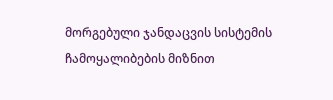მორგებული ჯანდაცვის სისტემის ჩამოყალიბების მიზნით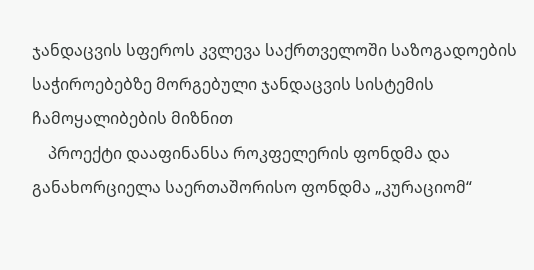ჯანდაცვის სფეროს კვლევა საქრთველოში საზოგადოების საჭიროებებზე მორგებული ჯანდაცვის სისტემის ჩამოყალიბების მიზნით
    პროექტი დააფინანსა როკფელერის ფონდმა და განახორციელა საერთაშორისო ფონდმა „კურაციომ“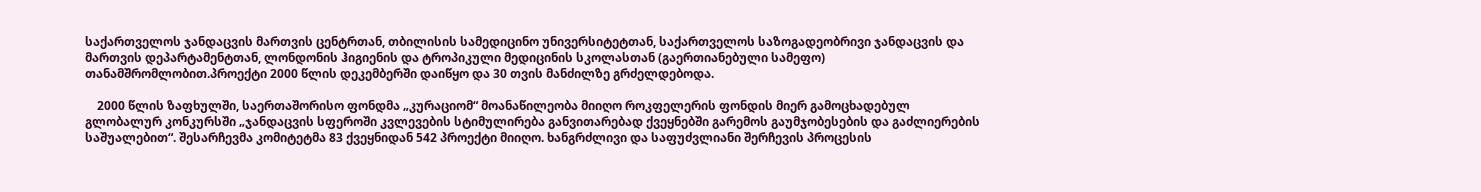საქართველოს ჯანდაცვის მართვის ცენტრთან, თბილისის სამედიცინო უნივერსიტეტთან, საქართველოს საზოგადეობრივი ჯანდაცვის და მართვის დეპარტამენტთან, ლონდონის ჰიგიენის და ტროპიკული მედიცინის სკოლასთან (გაერთიანებული სამეფო) თანამშრომლობით.პროექტი 2000 წლის დეკემბერში დაიწყო და 30 თვის მანძილზე გრძელდებოდა.

    2000 წლის ზაფხულში, საერთაშორისო ფონდმა „კურაციომ“ მოანაწილეობა მიიღო როკფელერის ფონდის მიერ გამოცხადებულ გლობალურ კონკურსში „ჯანდაცვის სფეროში კვლევების სტიმულირება განვითარებად ქვეყნებში გარემოს გაუმჯობესების და გაძლიერების საშუალებით“. შესარჩევმა კომიტეტმა 83 ქვეყნიდან 542 პროექტი მიიღო. ხანგრძლივი და საფუძვლიანი შერჩევის პროცესის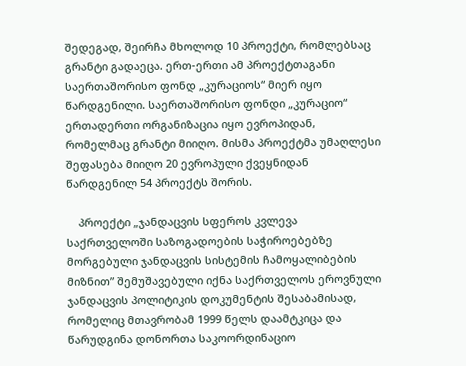შედეგად, შეირჩა მხოლოდ 10 პროექტი, რომლებსაც გრანტი გადაეცა. ერთ-ერთი ამ პროექტთაგანი საერთაშორისო ფონდ „კურაციოს“ მიერ იყო წარდგენილი. საერთაშორისო ფონდი „კურაციო“ ერთადერთი ორგანიზაცია იყო ევროპიდან, რომელმაც გრანტი მიიღო. მისმა პროექტმა უმაღლესი შეფასება მიიღო 20 ევროპული ქვეყნიდან წარდგენილ 54 პროექტს შორის.

    პროექტი „ჯანდაცვის სფეროს კვლევა საქრთველოში საზოგადოების საჭიროებებზე მორგებული ჯანდაცვის სისტემის ჩამოყალიბების მიზნით” შემუშავებული იქნა საქრთველოს ეროვნული ჯანდაცვის პოლიტიკის დოკუმენტის შესაბამისად, რომელიც მთავრობამ 1999 წელს დაამტკიცა და წარუდგინა დონორთა საკოორდინაციო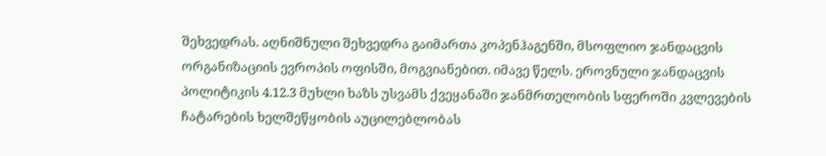შეხვედრას. აღნიშნული შეხვედრა გაიმართა კოპენჰაგენში, მსოფლიო ჯანდაცვის ორგანიზაციის ევროპის ოფისში, მოგვიანებით. იმავე წელს. ეროვნული ჯანდაცვის პოლიტიკის 4.12.3 მუხლი ხაზს უსვამს ქვეყანაში ჯანმრთელობის სფეროში კვლევების ჩატარების ხელშეწყობის აუცილებლობას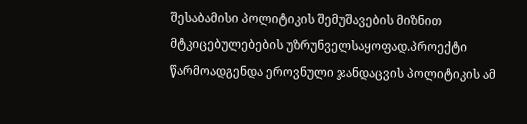შესაბამისი პოლიტიკის შემუშავების მიზნით მტკიცებულებების უზრუნველსაყოფად.პროექტი წარმოადგენდა ეროვნული ჯანდაცვის პოლიტიკის ამ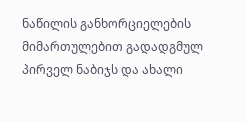ნაწილის განხორციელების მიმართულებით გადადგმულ პირველ ნაბიჯს და ახალი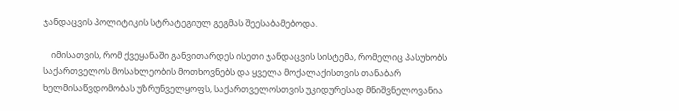ჯანდაცვის პოლიტიკის სტრატეგიულ გეგმას შეესაბამებოდა.

    იმისათვის, რომ ქვეყანაში განვითარდეს ისეთი ჯანდაცვის სისტემა, რომელიც პასუხობს საქართველოს მოსახლეობის მოთხოვნებს და ყველა მოქალაქისთვის თანაბარ ხელმისაწვდომობას უზრუნველყოფს, საქართველოსთვის უკიდურესად მნიშვნელოვანია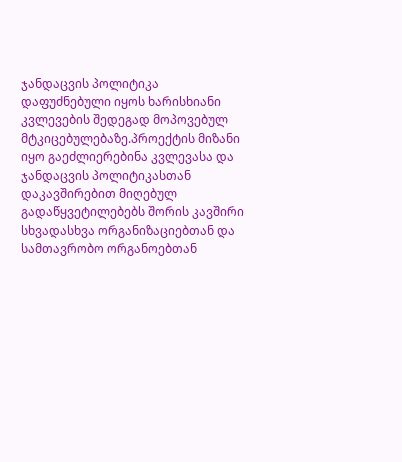ჯანდაცვის პოლიტიკა დაფუძნებული იყოს ხარისხიანი კვლევების შედეგად მოპოვებულ მტკიცებულებაზე.პროექტის მიზანი იყო გაეძლიერებინა კვლევასა და ჯანდაცვის პოლიტიკასთან დაკავშირებით მიღებულ გადაწყვეტილებებს შორის კავშირი სხვადასხვა ორგანიზაციებთან და სამთავრობო ორგანოებთან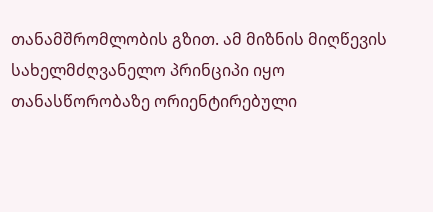თანამშრომლობის გზით. ამ მიზნის მიღწევის სახელმძღვანელო პრინციპი იყო თანასწორობაზე ორიენტირებული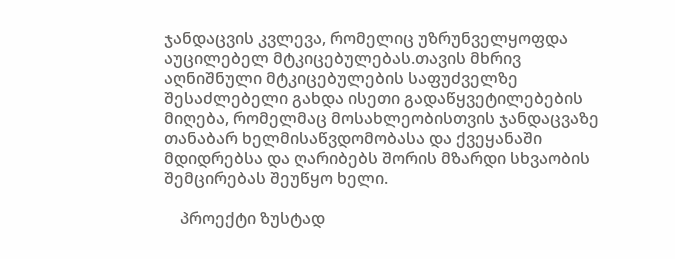ჯანდაცვის კვლევა, რომელიც უზრუნველყოფდა აუცილებელ მტკიცებულებას.თავის მხრივ აღნიშნული მტკიცებულების საფუძველზე შესაძლებელი გახდა ისეთი გადაწყვეტილებების მიღება, რომელმაც მოსახლეობისთვის ჯანდაცვაზე თანაბარ ხელმისაწვდომობასა და ქვეყანაში მდიდრებსა და ღარიბებს შორის მზარდი სხვაობის შემცირებას შეუწყო ხელი.

    პროექტი ზუსტად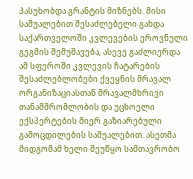პასუხობდა გრანტის მიზნებს. მისი საშუალებით შესაძლებელი გახდა საქართველოში კვლევების ეროვნული გეგმის შემუშავება, ასევე გაძლიერდა ამ სფეროში კვლევის ჩატარების შესაძლებლობები ქვეყნის მრავალ ორგანიზაციასთან მრავალმხრივი თანამშრომლობის და უცხოელი ექსპერტების მიერ გაზიარებული გამოცდილების საშუალებით. ასეთმა მიდგომამ ხელი შეუწყო სამთავრობო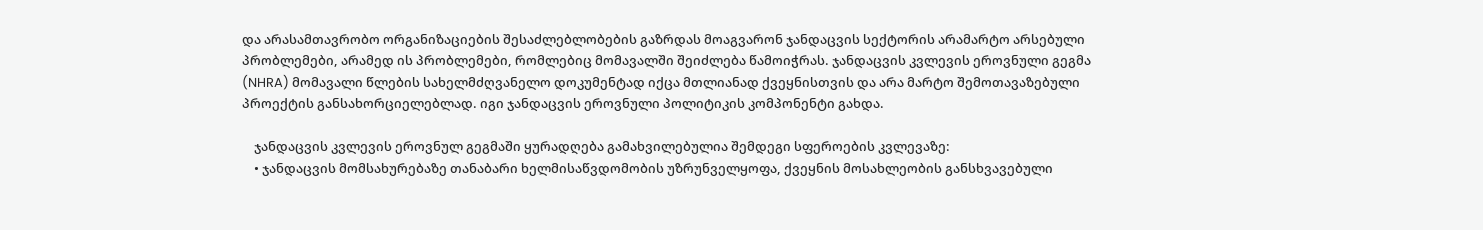და არასამთავრობო ორგანიზაციების შესაძლებლობების გაზრდას მოაგვარონ ჯანდაცვის სექტორის არამარტო არსებული პრობლემები, არამედ ის პრობლემები, რომლებიც მომავალში შეიძლება წამოიჭრას. ჯანდაცვის კვლევის ეროვნული გეგმა (NHRA) მომავალი წლების სახელმძღვანელო დოკუმენტად იქცა მთლიანად ქვეყნისთვის და არა მარტო შემოთავაზებული პროექტის განსახორციელებლად. იგი ჯანდაცვის ეროვნული პოლიტიკის კომპონენტი გახდა.

    ჯანდაცვის კვლევის ეროვნულ გეგმაში ყურადღება გამახვილებულია შემდეგი სფეროების კვლევაზე:
    • ჯანდაცვის მომსახურებაზე თანაბარი ხელმისაწვდომობის უზრუნველყოფა, ქვეყნის მოსახლეობის განსხვავებული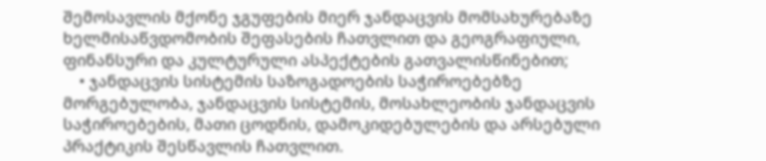შემოსავლის მქონე ჯგუფების მიერ ჯანდაცვის მომსახურებაზე ხელმისაწვდომობის შეფასების ჩათვლით და გეოგრაფიული, ფინანსური და კულტურული ასპექტების გათვალისწინებით;
    • ჯანდაცვის სისტემის საზოგადოების საჭიროებებზე მორგებულობა, ჯანდაცვის სისტემის, მოსახლეობის ჯანდაცვის საჭიროებების, მათი ცოდნის, დამოკიდებულების და არსებული პრაქტიკის შესწავლის ჩათვლით.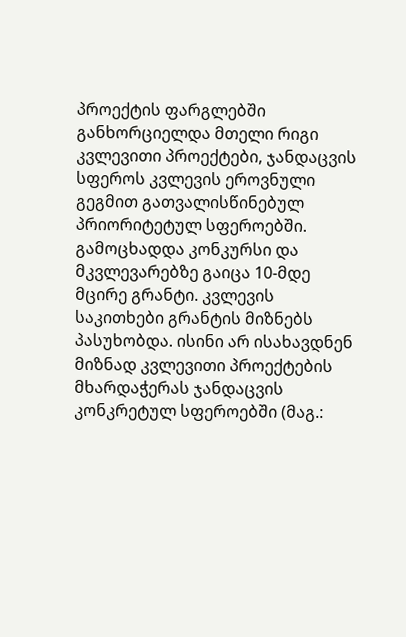პროექტის ფარგლებში განხორციელდა მთელი რიგი კვლევითი პროექტები, ჯანდაცვის სფეროს კვლევის ეროვნული გეგმით გათვალისწინებულ პრიორიტეტულ სფეროებში. გამოცხადდა კონკურსი და მკვლევარებზე გაიცა 10-მდე მცირე გრანტი. კვლევის საკითხები გრანტის მიზნებს პასუხობდა. ისინი არ ისახავდნენ მიზნად კვლევითი პროექტების მხარდაჭერას ჯანდაცვის კონკრეტულ სფეროებში (მაგ.: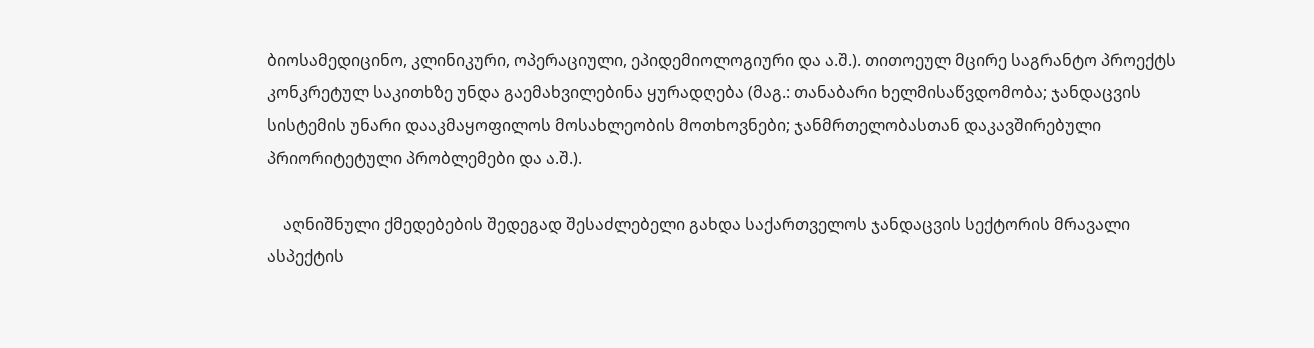ბიოსამედიცინო, კლინიკური, ოპერაციული, ეპიდემიოლოგიური და ა.შ.). თითოეულ მცირე საგრანტო პროექტს კონკრეტულ საკითხზე უნდა გაემახვილებინა ყურადღება (მაგ.: თანაბარი ხელმისაწვდომობა; ჯანდაცვის სისტემის უნარი დააკმაყოფილოს მოსახლეობის მოთხოვნები; ჯანმრთელობასთან დაკავშირებული პრიორიტეტული პრობლემები და ა.შ.).

    აღნიშნული ქმედებების შედეგად შესაძლებელი გახდა საქართველოს ჯანდაცვის სექტორის მრავალი ასპექტის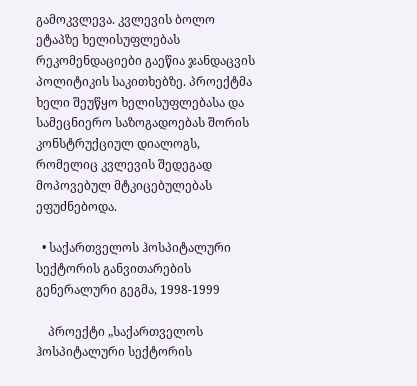გამოკვლევა. კვლევის ბოლო ეტაპზე ხელისუფლებას რეკომენდაციები გაეწია ჯანდაცვის პოლიტიკის საკითხებზე. პროექტმა ხელი შეუწყო ხელისუფლებასა და სამეცნიერო საზოგადოებას შორის კონსტრუქციულ დიალოგს, რომელიც კვლევის შედეგად მოპოვებულ მტკიცებულებას ეფუძნებოდა.

  • საქართველოს ჰოსპიტალური სექტორის განვითარების გენერალური გეგმა, 1998-1999

    პროექტი „საქართველოს ჰოსპიტალური სექტორის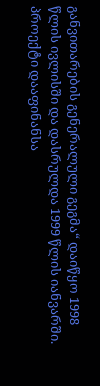განვითარების გენერალული გეგმა“ დაიწყო 1998 წლის ივლისში და დასრულდა 1999 წლის იანვარში. პროექტი დააფინანსა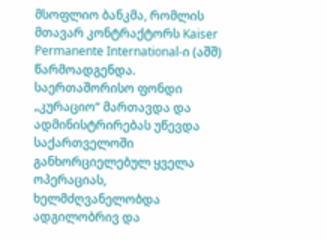მსოფლიო ბანკმა, რომლის მთავარ კონტრაქტორს Kaiser Permanente International-ი (აშშ) წარმოადგენდა. საერთაშორისო ფონდი „კურაციო“ მართავდა და ადმინისტრირებას უწევდა საქართველოში განხორციელებულ ყველა ოპერაციას, ხელმძღვანელობდა ადგილობრივ და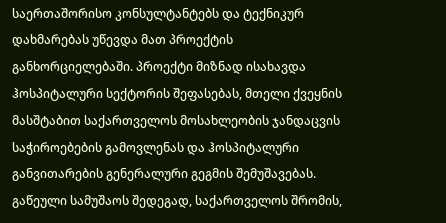საერთაშორისო კონსულტანტებს და ტექნიკურ დახმარებას უწევდა მათ პროექტის განხორციელებაში. პროექტი მიზნად ისახავდა ჰოსპიტალური სექტორის შეფასებას, მთელი ქვეყნის მასშტაბით საქართველოს მოსახლეობის ჯანდაცვის საჭიროებების გამოვლენას და ჰოსპიტალური განვითარების გენერალური გეგმის შემუშავებას. გაწეული სამუშაოს შედეგად, საქართველოს შრომის,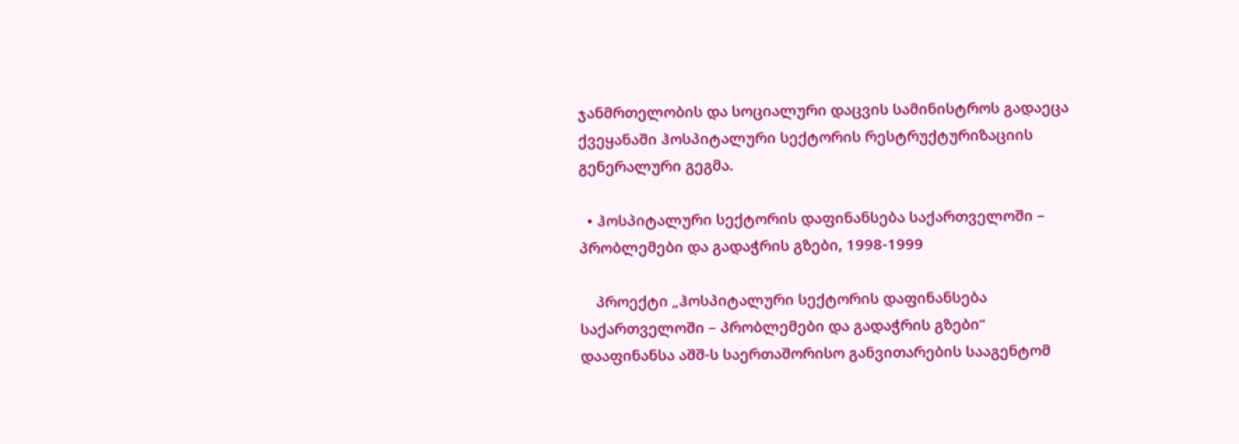ჯანმრთელობის და სოციალური დაცვის სამინისტროს გადაეცა ქვეყანაში ჰოსპიტალური სექტორის რესტრუქტურიზაციის გენერალური გეგმა.

  • ჰოსპიტალური სექტორის დაფინანსება საქართველოში – პრობლემები და გადაჭრის გზები, 1998-1999

    პროექტი „ჰოსპიტალური სექტორის დაფინანსება საქართველოში – პრობლემები და გადაჭრის გზები“ დააფინანსა აშშ-ს საერთაშორისო განვითარების სააგენტომ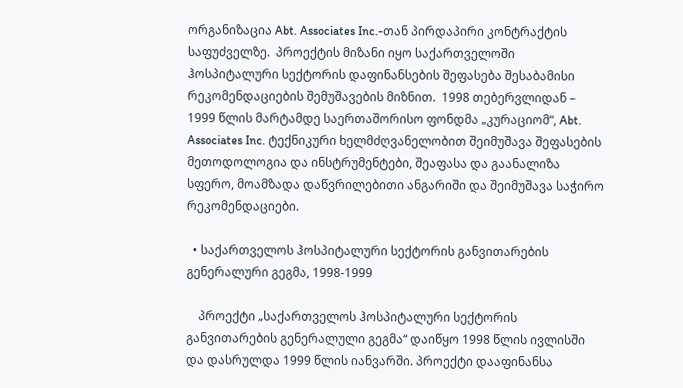ორგანიზაცია Abt. Associates Inc.-თან პირდაპირი კონტრაქტის საფუძველზე.  პროექტის მიზანი იყო საქართველოში ჰოსპიტალური სექტორის დაფინანსების შეფასება შესაბამისი რეკომენდაციების შემუშავების მიზნით.  1998 თებერვლიდან – 1999 წლის მარტამდე საერთაშორისო ფონდმა „კურაციომ“, Abt. Associates Inc. ტექნიკური ხელმძღვანელობით შეიმუშავა შეფასების მეთოდოლოგია და ინსტრუმენტები, შეაფასა და გაანალიზა სფერო, მოამზადა დაწვრილებითი ანგარიში და შეიმუშავა საჭირო რეკომენდაციები.

  • საქართველოს ჰოსპიტალური სექტორის განვითარების გენერალური გეგმა, 1998-1999

    პროექტი „საქართველოს ჰოსპიტალური სექტორის განვითარების გენერალული გეგმა“ დაიწყო 1998 წლის ივლისში და დასრულდა 1999 წლის იანვარში. პროექტი დააფინანსა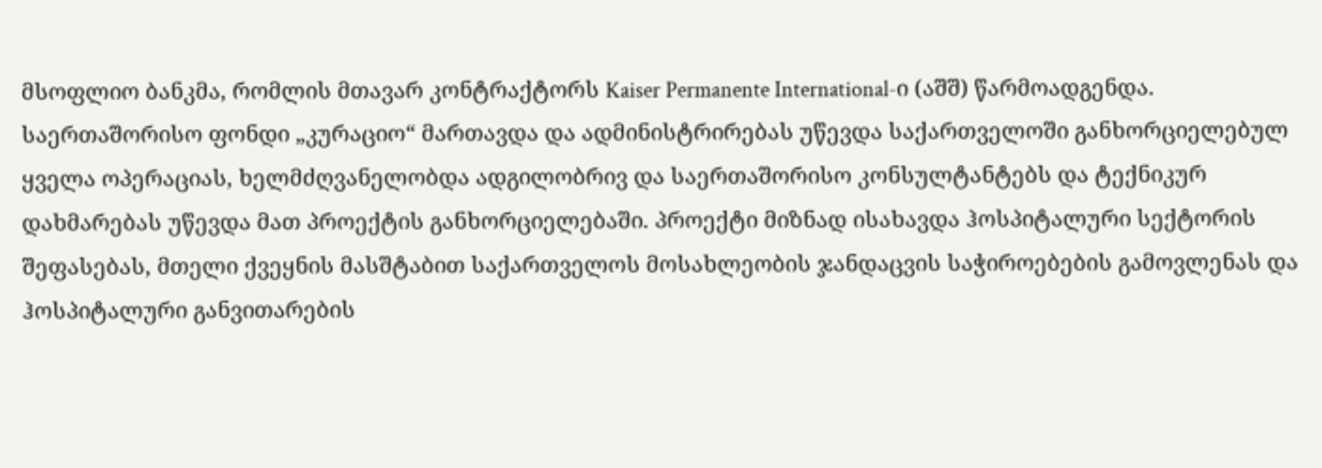მსოფლიო ბანკმა, რომლის მთავარ კონტრაქტორს Kaiser Permanente International-ი (აშშ) წარმოადგენდა. საერთაშორისო ფონდი „კურაციო“ მართავდა და ადმინისტრირებას უწევდა საქართველოში განხორციელებულ ყველა ოპერაციას, ხელმძღვანელობდა ადგილობრივ და საერთაშორისო კონსულტანტებს და ტექნიკურ დახმარებას უწევდა მათ პროექტის განხორციელებაში. პროექტი მიზნად ისახავდა ჰოსპიტალური სექტორის შეფასებას, მთელი ქვეყნის მასშტაბით საქართველოს მოსახლეობის ჯანდაცვის საჭიროებების გამოვლენას და ჰოსპიტალური განვითარების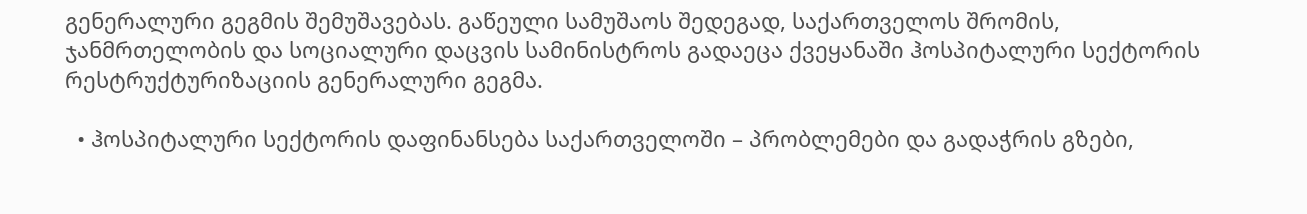გენერალური გეგმის შემუშავებას. გაწეული სამუშაოს შედეგად, საქართველოს შრომის, ჯანმრთელობის და სოციალური დაცვის სამინისტროს გადაეცა ქვეყანაში ჰოსპიტალური სექტორის რესტრუქტურიზაციის გენერალური გეგმა.

  • ჰოსპიტალური სექტორის დაფინანსება საქართველოში – პრობლემები და გადაჭრის გზები,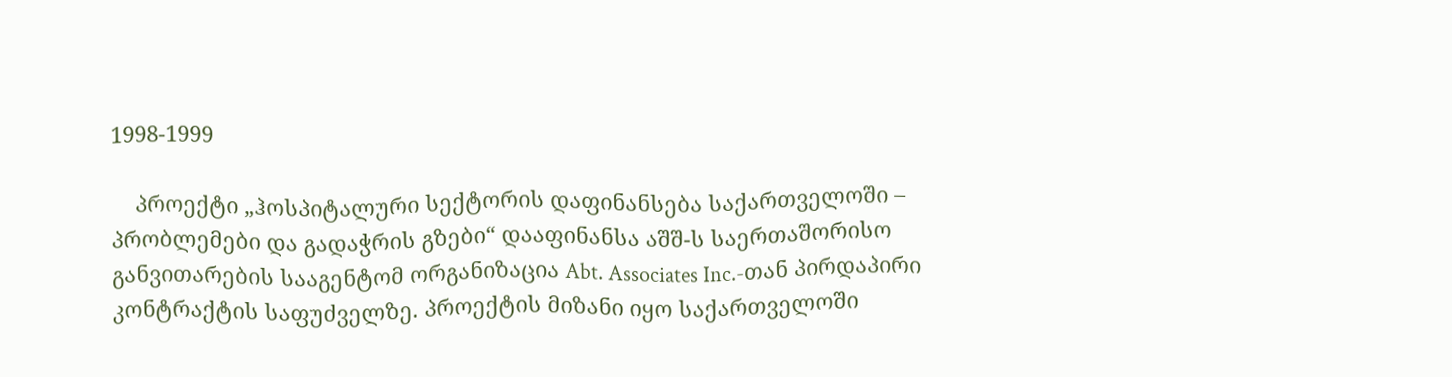1998-1999

    პროექტი „ჰოსპიტალური სექტორის დაფინანსება საქართველოში – პრობლემები და გადაჭრის გზები“ დააფინანსა აშშ-ს საერთაშორისო განვითარების სააგენტომ ორგანიზაცია Abt. Associates Inc.-თან პირდაპირი კონტრაქტის საფუძველზე. პროექტის მიზანი იყო საქართველოში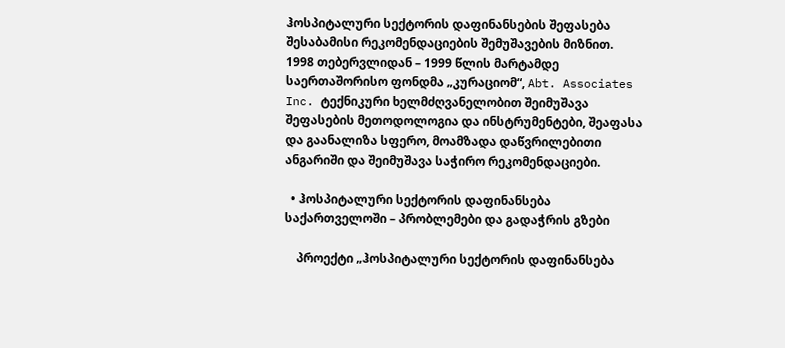ჰოსპიტალური სექტორის დაფინანსების შეფასება შესაბამისი რეკომენდაციების შემუშავების მიზნით. 1998 თებერვლიდან – 1999 წლის მარტამდე საერთაშორისო ფონდმა „კურაციომ“, Abt. Associates Inc. ტექნიკური ხელმძღვანელობით შეიმუშავა შეფასების მეთოდოლოგია და ინსტრუმენტები, შეაფასა და გაანალიზა სფერო, მოამზადა დაწვრილებითი ანგარიში და შეიმუშავა საჭირო რეკომენდაციები.

  • ჰოსპიტალური სექტორის დაფინანსება საქართველოში – პრობლემები და გადაჭრის გზები

    პროექტი „ჰოსპიტალური სექტორის დაფინანსება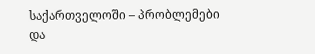საქართველოში – პრობლემები და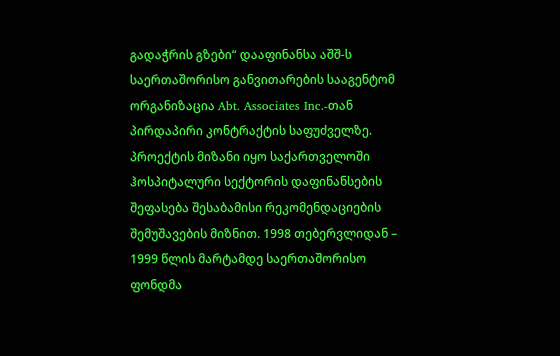გადაჭრის გზები“ დააფინანსა აშშ-ს საერთაშორისო განვითარების სააგენტომ ორგანიზაცია Abt. Associates Inc.-თან პირდაპირი კონტრაქტის საფუძველზე. პროექტის მიზანი იყო საქართველოში ჰოსპიტალური სექტორის დაფინანსების შეფასება შესაბამისი რეკომენდაციების შემუშავების მიზნით. 1998 თებერვლიდან – 1999 წლის მარტამდე საერთაშორისო ფონდმა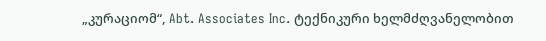„კურაციომ“, Abt. Associates Inc. ტექნიკური ხელმძღვანელობით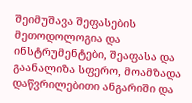შეიმუშავა შეფასების მეთოდოლოგია და ინსტრუმენტები, შეაფასა და გაანალიზა სფერო, მოამზადა დაწვრილებითი ანგარიში და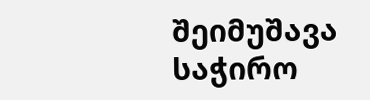შეიმუშავა საჭირო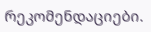რეკომენდაციები.